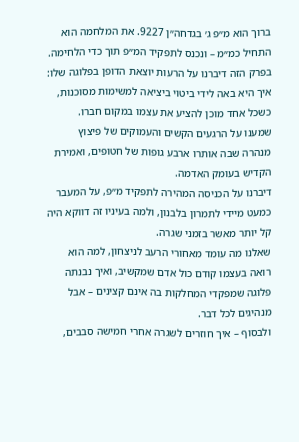ברוך הוא מ״פ ג׳ בגדחה״ן 9227. את המלחמה הוא התחיל כמ״מ – ונכנס לתפקיד המ״פ תוך כדי הלחימה.
בפרק הזה דיברנו על הרעות יוצאת הדופן בפלוגה שלו: איך היא באה לידי ביטוי ביציאה למשימות מסוכנות, כשכל אחד מוכן להציע את עצמו במקום חברו.
שמענו על הרגעים הקשים והעמוקים של פיצוץ מנהרה שבה אותרו ארבע גופות של חטופים, ואמירת הקדיש בעומק האדמה.
דיברנו על הכניסה המהירה לתפקיד מ״פ, על המעבר כמעט מיידי לתמרון בלבנון, ולמה בעיניו זה דווקא היה קל יותר מאשר בזמני שגרה.
שאלנו מה עומד מאחורי הרעב לניצחון, למה הוא רואה בעצמו קודם כול אדם שמקשיב, ואיך נבנתה פלוגה שמפקדי המחלקות בה אינם קצינים – אבל מנהיגים לכל דבר.
ולבסוף – איך חוזרים לשגרה אחרי חמישה סבבים,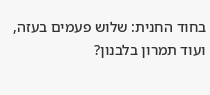בחוד החנית: שלוש פעמים בעזה, ועוד תמרון בלבנון?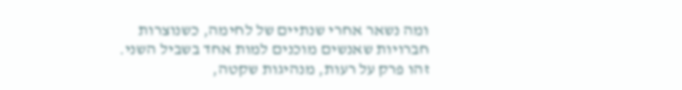ומה נשאר אחרי שנתיים של לחימה, כשנוצרות חברויות שאנשים מוכנים למות אחד בשביל השני.
זהו פרק על רעות, מנהיגות שקטה,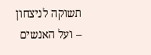תשוקה לניצחון – ועל האנשים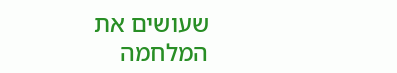שעושים את המלחמה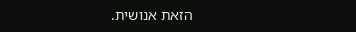הזאת אנושית.